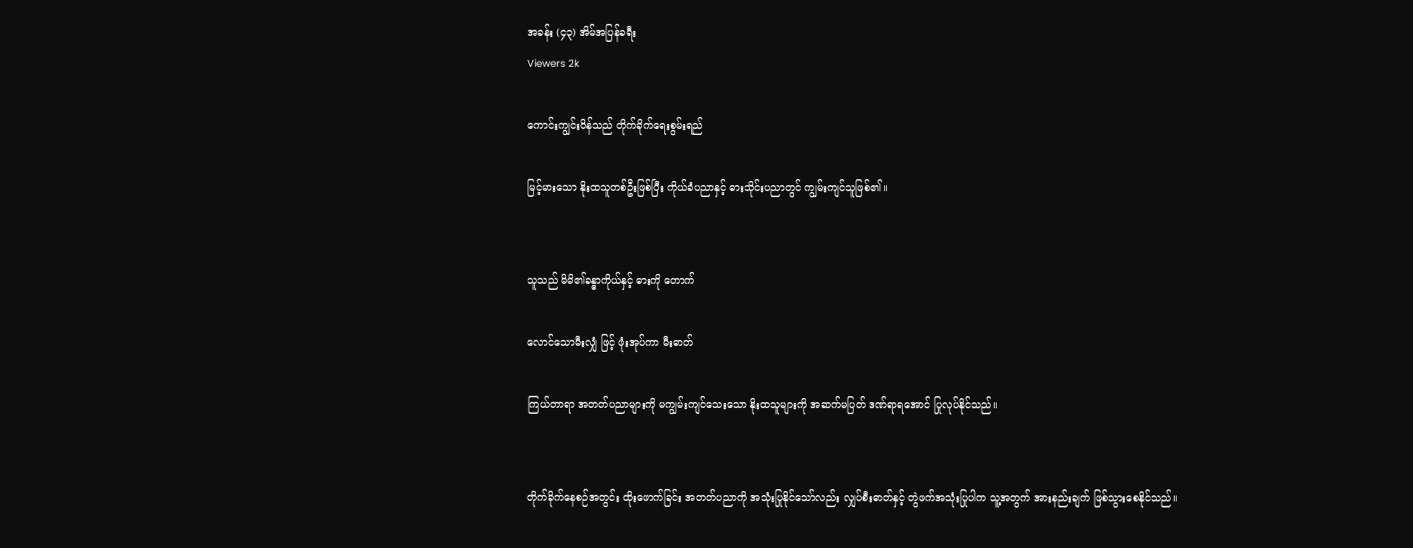အခန်း (၄၃) အိမ်အပြန်ခရီး
Viewers 2k

ကောင်းကျွင်းဝိန်သည် တိုက်ခိုက်ရေးစွမ်းရည်

မြင့်မားသော နိုးထသူတစ်ဦးဖြစ်ပြီး ကိုယ်ခံပညာနှင့် ဓားသိုင်းပညာတွင် ကျွမ်းကျင်သူဖြစ်၏။


သူသည် မိမိ၏ခန္ဓာကိုယ်နှင့် ဓားကို တောက်

လောင်သောမီးလျှံ ဖြင့် ဖုံးအုပ်ကာ မီးဓာတ်

ကြယ်တာရာ အတတ်ပညာများကို မကျွမ်းကျင်သေးသော နိုးထသူများကို အဆက်မပြတ် ဒဏ်ရာရအောင် ပြုလုပ်နိုင်သည်။


တိုက်ခိုက်နေစဉ်အတွင်း ထိုးဖောက်ခြင်း အတတ်ပညာကို အသုံးပြုနိုင်သော်လည်း လျှပ်စီးဓာတ်နှင့် တွဲဖက်အသုံးပြုပါက သူ့အတွက် အားနည်းချက် ဖြစ်သွားစေနိုင်သည်။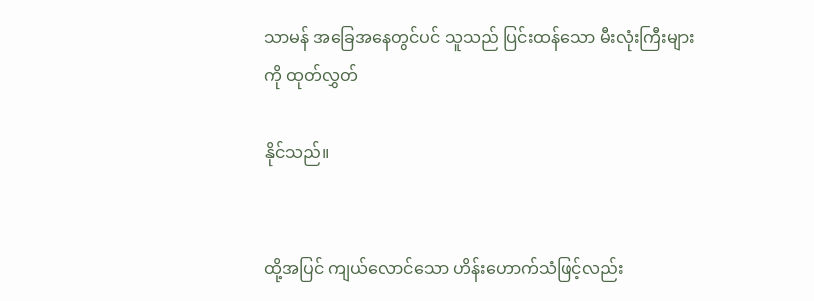သာမန် အခြေအနေတွင်ပင် သူသည် ပြင်းထန်သော မီးလုံးကြီးများကို ထုတ်လွှတ်

နိုင်သည်။


ထို့အပြင် ကျယ်လောင်သော ဟိန်းဟောက်သံဖြင့်လည်း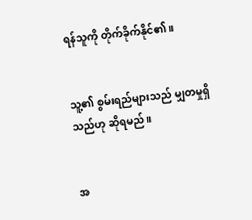ရန်သူကို တိုက်ခိုက်နိုင်၏။


သူ့၏ စွမ်းရည်များသည် မျှတမှုရှိသည်ဟု ဆိုရမည်။


အ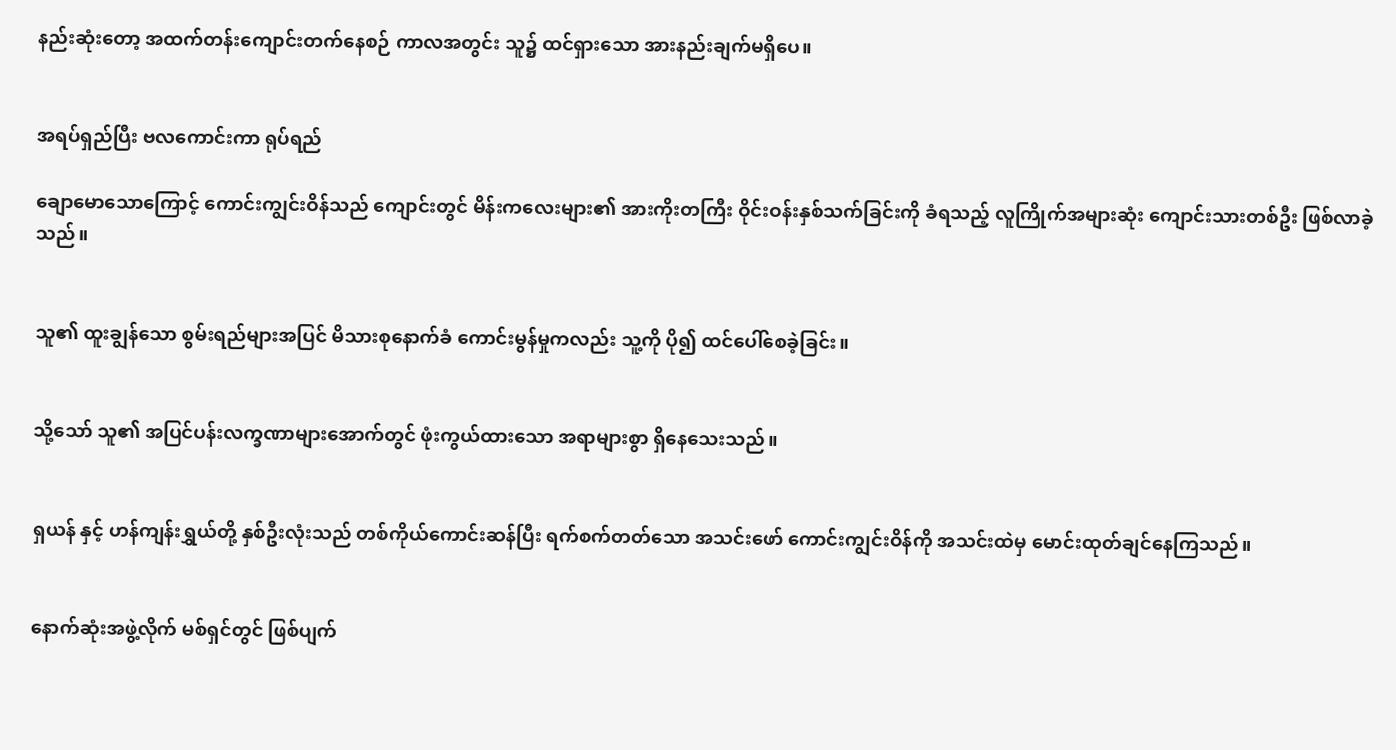နည်းဆုံးတော့ အထက်တန်းကျောင်းတက်နေစဉ် ကာလအတွင်း သူ၌ ထင်ရှားသော အားနည်းချက်မရှိပေ။


အရပ်ရှည်ပြီး ဗလကောင်းကာ ရုပ်ရည်

ချောမောသောကြောင့် ကောင်းကျွင်းဝိန်သည် ကျောင်းတွင် မိန်းကလေးများ၏ အားကိုးတကြီး ဝိုင်းဝန်းနှစ်သက်ခြင်းကို ခံရသည့် လူကြိုက်အများဆုံး ကျောင်းသားတစ်ဦး ဖြစ်လာခဲ့သည်။


သူ၏ ထူးချွန်သော စွမ်းရည်များအပြင် မိသားစုနောက်ခံ ကောင်းမွန်မှုကလည်း သူ့ကို ပို၍ ထင်ပေါ်စေခဲ့ခြင်း။


သို့သော် သူ၏ အပြင်ပန်းလက္ခဏာများအောက်တွင် ဖုံးကွယ်ထားသော အရာများစွာ ရှိနေသေးသည်။


ရှယန် နှင့် ဟန်ကျန်းရွှယ်တို့ နှစ်ဦးလုံးသည် တစ်ကိုယ်ကောင်းဆန်ပြီး ရက်စက်တတ်သော အသင်းဖော် ကောင်းကျွင်းဝိန်ကို အသင်းထဲမှ မောင်းထုတ်ချင်နေကြသည်။


နောက်ဆုံးအဖွဲ့လိုက် မစ်ရှင်တွင် ဖြစ်ပျက်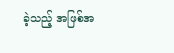ခဲ့သည့် အဖြစ်အ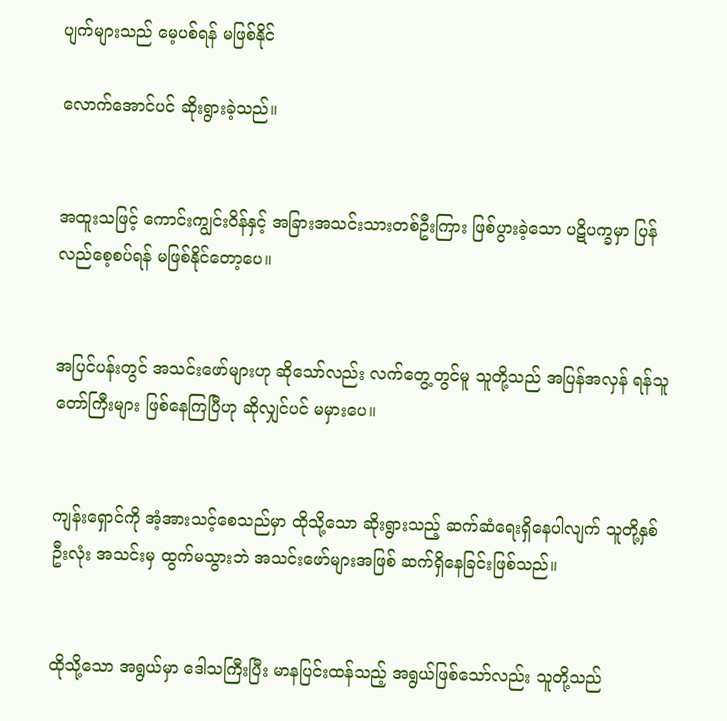ပျက်များသည် မေ့ပစ်ရန် မဖြစ်နိုင်

လောက်အောင်ပင် ဆိုးရွားခဲ့သည်။


အထူးသဖြင့် ကောင်းကျွင်းဝိန်နှင့် အခြားအသင်းသားတစ်ဦးကြား ဖြစ်ပွားခဲ့သော ပဋိပက္ခမှာ ပြန်လည်စေ့စပ်ရန် မဖြစ်နိုင်တော့ပေ။


အပြင်ပန်းတွင် အသင်းဖော်များဟု ဆိုသော်လည်း လက်တွေ့တွင်မူ သူတို့သည် အပြန်အလှန် ရန်သူတော်ကြီးများ ဖြစ်နေကြပြီဟု ဆိုလျှင်ပင် မမှားပေ။


ကျန်းရှောင်ကို အံ့အားသင့်စေသည်မှာ ထိုသို့သော ဆိုးရွားသည့် ဆက်ဆံရေးရှိနေပါလျက် သူတို့နှစ်ဦးလုံး အသင်းမှ ထွက်မသွားဘဲ အသင်းဖော်များအဖြစ် ဆက်ရှိနေခြင်းဖြစ်သည်။


ထိုသို့သော အရွယ်မှာ ဒေါသကြီးပြီး မာနပြင်းထန်သည့် အရွယ်ဖြစ်သော်လည်း သူတို့သည်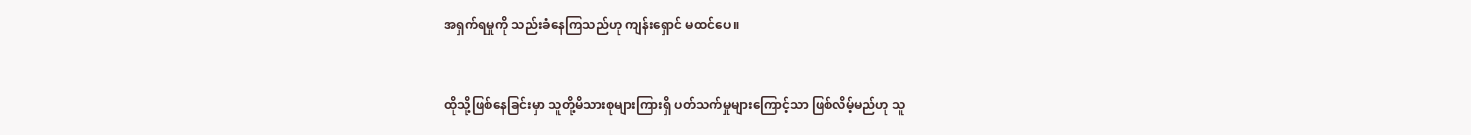အရှက်ရမှုကို သည်းခံနေကြသည်ဟု ကျန်းရှောင် မထင်ပေ။


ထိုသို့ဖြစ်နေခြင်းမှာ သူတို့မိသားစုများကြားရှိ ပတ်သက်မှုများကြောင့်သာ ဖြစ်လိမ့်မည်ဟု သူ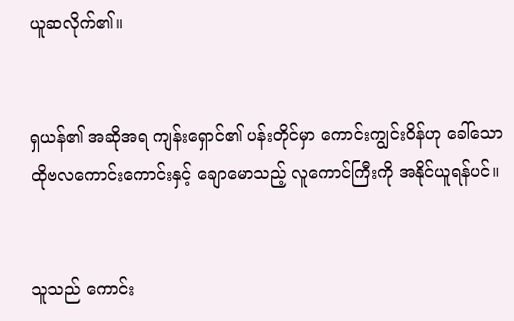ယူဆလိုက်၏။


ရှယန်၏ အဆိုအရ ကျန်းရှောင်၏ ပန်းတိုင်မှာ ကောင်းကျွင်းဝိန်ဟု ခေါ်သော ထိုဗလကောင်းကောင်းနှင့် ချောမောသည့် လူကောင်ကြီးကို အနိုင်ယူရန်ပင်။


သူသည် ကောင်း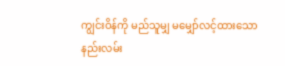ကျွင်းဝိန်ကို မည်သူမျှ မမျှော်လင့်ထားသော နည်းလမ်း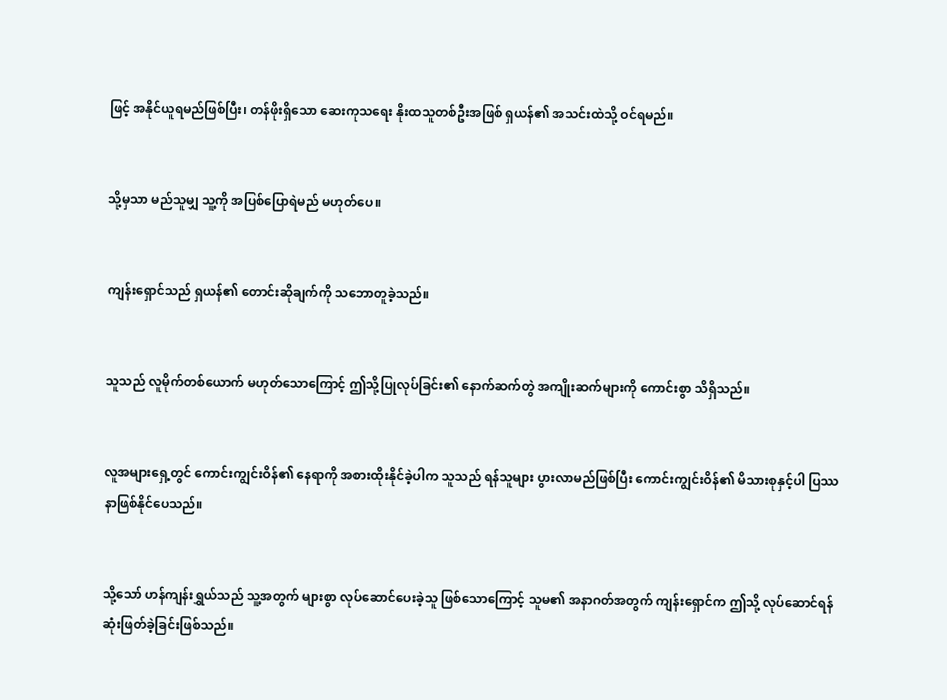ဖြင့် အနိုင်ယူရမည်ဖြစ်ပြီး၊ တန်ဖိုးရှိသော ဆေးကုသရေး နိုးထသူတစ်ဦးအဖြစ် ရှယန်၏ အသင်းထဲသို့ ဝင်ရမည်။


သို့မှသာ မည်သူမျှ သူ့ကို အပြစ်ပြောရဲမည် မဟုတ်ပေ။


ကျန်းရှောင်သည် ရှယန်၏ တောင်းဆိုချက်ကို သဘောတူခဲ့သည်။


သူသည် လူမိုက်တစ်ယောက် မဟုတ်သောကြောင့် ဤသို့ပြုလုပ်ခြင်း၏ နောက်ဆက်တွဲ အကျိုးဆက်များကို ကောင်းစွာ သိရှိသည်။


လူအများရှေ့တွင် ကောင်းကျွင်းဝိန်၏ နေရာကို အစားထိုးနိုင်ခဲ့ပါက သူသည် ရန်သူများ ပွားလာမည်ဖြစ်ပြီး ကောင်းကျွင်းဝိန်၏ မိသားစုနှင့်ပါ ပြဿနာဖြစ်နိုင်ပေသည်။


သို့သော် ဟန်ကျန်းရွှယ်သည် သူ့အတွက် များစွာ လုပ်ဆောင်ပေးခဲ့သူ ဖြစ်သောကြောင့် သူမ၏ အနာဂတ်အတွက် ကျန်းရှောင်က ဤသို့ လုပ်ဆောင်ရန် ဆုံးဖြတ်ခဲ့ခြင်းဖြစ်သည်။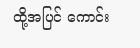ထို့အပြင် ကောင်း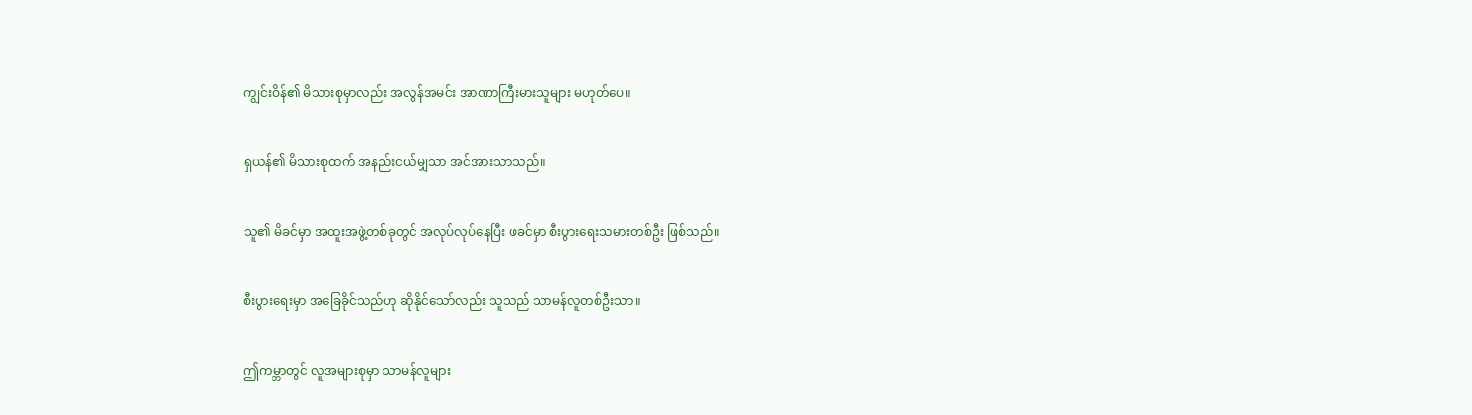ကျွင်းဝိန်၏ မိသားစုမှာလည်း အလွန်အမင်း အာဏာကြီးမားသူများ မဟုတ်ပေ။


ရှယန်၏ မိသားစုထက် အနည်းငယ်မျှသာ အင်အားသာသည်။


သူ၏ မိခင်မှာ အထူးအဖွဲ့တစ်ခုတွင် အလုပ်လုပ်နေပြီး ဖခင်မှာ စီးပွားရေးသမားတစ်ဦး ဖြစ်သည်။


စီးပွားရေးမှာ အခြေခိုင်သည်ဟု ဆိုနိုင်သော်လည်း သူသည် သာမန်လူတစ်ဦးသာ။


ဤကမ္ဘာတွင် လူအများစုမှာ သာမန်လူများ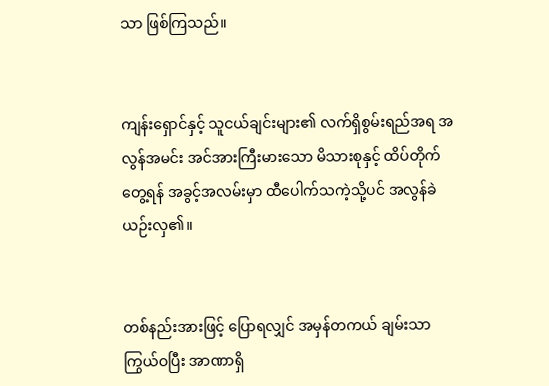သာ ဖြစ်ကြသည်။


ကျန်းရှောင်နှင့် သူငယ်ချင်းများ၏ လက်ရှိစွမ်းရည်အရ အလွန်အမင်း အင်အားကြီးမားသော မိသားစုနှင့် ထိပ်တိုက်တွေ့ရန် အခွင့်အလမ်းမှာ ထီပေါက်သကဲ့သို့ပင် အလွန်ခဲယဉ်းလှ၏။


တစ်နည်းအားဖြင့် ပြောရလျှင် အမှန်တကယ် ချမ်းသာကြွယ်ဝပြီး အာဏာရှိ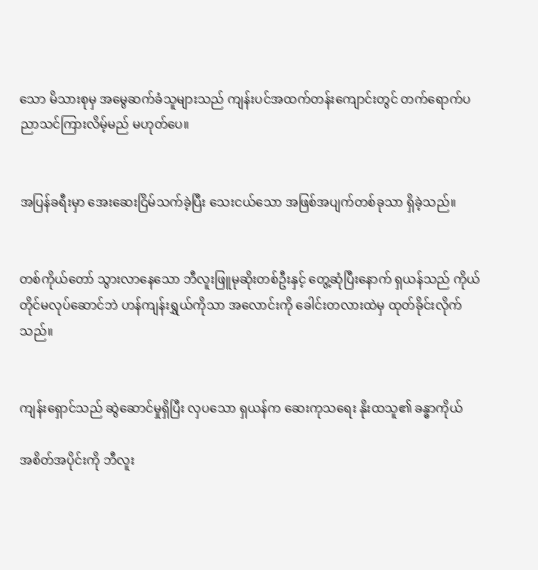သော မိသားစုမှ အမွေဆက်ခံသူများသည် ကျန်းပင်အထက်တန်းကျောင်းတွင် တက်ရောက်ပညာသင်ကြားလိမ့်မည် မဟုတ်ပေ။


အပြန်ခရီးမှာ အေးဆေးငြိမ်သက်ခဲ့ပြီး သေးငယ်သော အဖြစ်အပျက်တစ်ခုသာ ရှိခဲ့သည်။


တစ်ကိုယ်တော် သွားလာနေသော ဘီလူးဖြူမုဆိုးတစ်ဦးနှင့် တွေ့ဆုံပြီးနောက် ရှယန်သည် ကိုယ်တိုင်မလုပ်ဆောင်ဘဲ ဟန်ကျန်းရွှယ်ကိုသာ အလောင်းကို ခေါင်းတလားထဲမှ ထုတ်ခိုင်းလိုက်သည်။


ကျန်းရှောင်သည် ဆွဲဆောင်မှုရှိပြီး လှပသော ရှယန်က ဆေးကုသရေး နိုးထသူ၏ ခန္ဓာကိုယ်

အစိတ်အပိုင်းကို ဘီလူး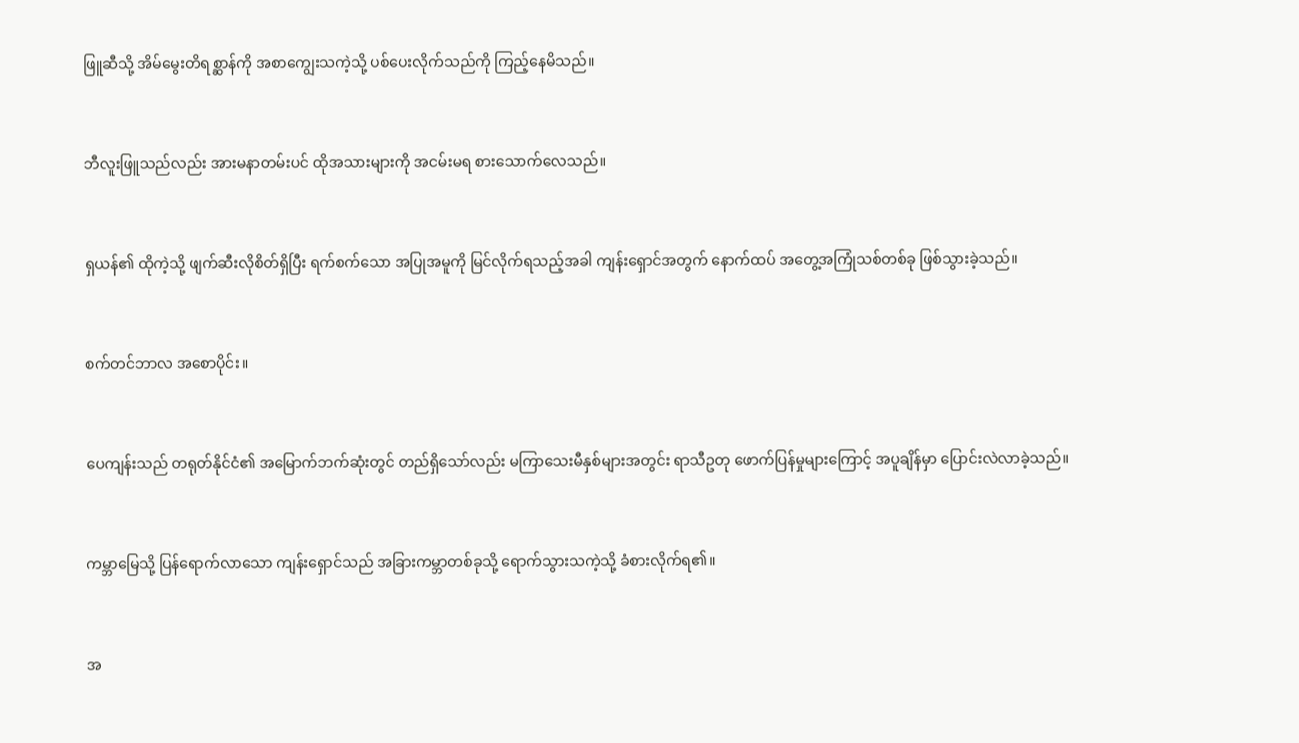ဖြူဆီသို့ အိမ်မွေးတိရစ္ဆာန်ကို အစာကျွေးသကဲ့သို့ ပစ်ပေးလိုက်သည်ကို ကြည့်နေမိသည်။


ဘီလူးဖြူသည်လည်း အားမနာတမ်းပင် ထိုအသားများကို အငမ်းမရ စားသောက်လေသည်။


ရှယန်၏ ထိုကဲ့သို့ ဖျက်ဆီးလိုစိတ်ရှိပြီး ရက်စက်သော အပြုအမူကို မြင်လိုက်ရသည့်အခါ ကျန်းရှောင်အတွက် နောက်ထပ် အတွေ့အကြုံသစ်တစ်ခု ဖြစ်သွားခဲ့သည်။


စက်တင်ဘာလ အစောပိုင်း။


ပေကျန်းသည် တရုတ်နိုင်ငံ၏ အမြောက်ဘက်ဆုံးတွင် တည်ရှိသော်လည်း မကြာသေးမီနှစ်များအတွင်း ရာသီဥတု ဖောက်ပြန်မှုများကြောင့် အပူချိန်မှာ ပြောင်းလဲလာခဲ့သည်။


ကမ္ဘာမြေသို့ ပြန်ရောက်လာသော ကျန်းရှောင်သည် အခြားကမ္ဘာတစ်ခုသို့ ရောက်သွားသကဲ့သို့ ခံစားလိုက်ရ၏။


အ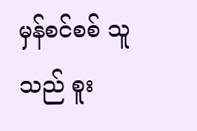မှန်စင်စစ် သူသည် စူး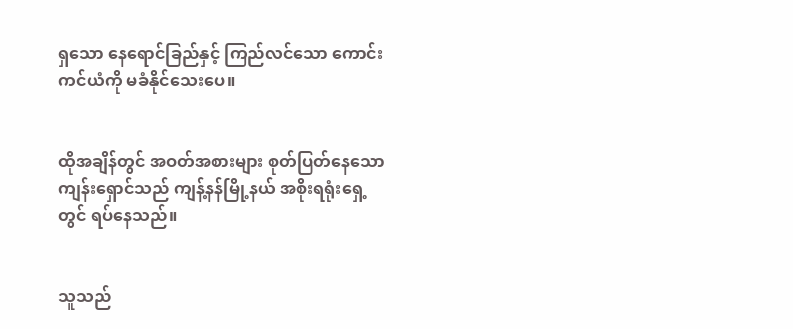ရှသော နေရောင်ခြည်နှင့် ကြည်လင်သော ကောင်းကင်ယံကို မခံနိုင်သေးပေ။


ထိုအချိန်တွင် အဝတ်အစားများ စုတ်ပြတ်နေသော ကျန်းရှောင်သည် ကျန့်နန်မြို့နယ် အစိုးရရုံးရှေ့တွင် ရပ်နေသည်။


သူသည်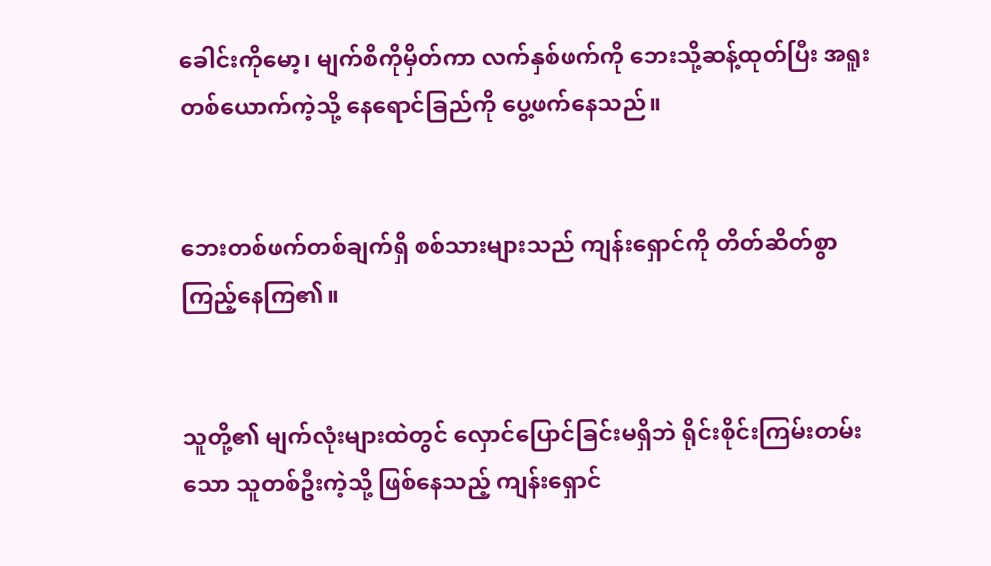ခေါင်းကိုမော့၊ မျက်စိကိုမှိတ်ကာ လက်နှစ်ဖက်ကို ဘေးသို့ဆန့်ထုတ်ပြီး အရူးတစ်ယောက်ကဲ့သို့ နေရောင်ခြည်ကို ပွေ့ဖက်နေသည်။


ဘေးတစ်ဖက်တစ်ချက်ရှိ စစ်သားများသည် ကျန်းရှောင်ကို တိတ်ဆိတ်စွာ ကြည့်နေကြ၏။


သူတို့၏ မျက်လုံးများထဲတွင် လှောင်ပြောင်ခြင်းမရှိဘဲ ရိုင်းစိုင်းကြမ်းတမ်းသော သူတစ်ဦးကဲ့သို့ ဖြစ်နေသည့် ကျန်းရှောင်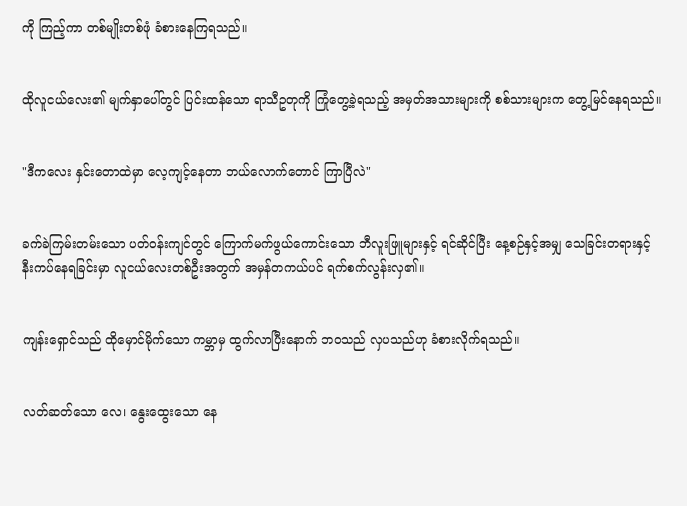ကို ကြည့်ကာ တစ်မျိုးတစ်ဖုံ ခံစားနေကြရသည်။


ထိုလူငယ်လေး၏ မျက်နှာပေါ်တွင် ပြင်းထန်သော ရာသီဥတုကို ကြုံတွေ့ခဲ့ရသည့် အမှတ်အသားများကို စစ်သားများက တွေ့မြင်နေရသည်။


"ဒီကလေး နှင်းတောထဲမှာ လေ့ကျင့်နေတာ ဘယ်လောက်တောင် ကြာပြီလဲ"


ခက်ခဲကြမ်းတမ်းသော ပတ်ဝန်းကျင်တွင် ကြောက်မက်ဖွယ်ကောင်းသော ဘီလူးဖြူများနှင့် ရင်ဆိုင်ပြီး နေ့စဉ်နှင့်အမျှ သေခြင်းတရားနှင့် နီးကပ်နေရခြင်းမှာ လူငယ်လေးတစ်ဦးအတွက် အမှန်တကယ်ပင် ရက်စက်လွန်းလှ၏။


ကျန်းရှောင်သည် ထိုမှောင်မိုက်သော ကမ္ဘာမှ ထွက်လာပြီးနောက် ဘဝသည် လှပသည်ဟု ခံစားလိုက်ရသည်။


လတ်ဆတ်သော လေ၊ နွေးထွေးသော နေ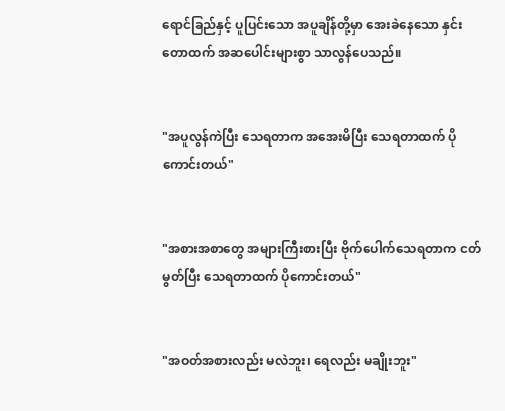ရောင်ခြည်နှင့် ပူပြင်းသော အပူချိန်တို့မှာ အေးခဲနေသော နှင်းတောထက် အဆပေါင်းများစွာ သာလွန်ပေသည်။


"အပူလွန်ကဲပြီး သေရတာက အအေးမိပြီး သေရတာထက် ပိုကောင်းတယ်"


"အစားအစာတွေ အများကြီးစားပြီး ဗိုက်ပေါက်သေရတာက ငတ်မွတ်ပြီး သေရတာထက် ပိုကောင်းတယ်"


"အဝတ်အစားလည်း မလဲဘူး၊ ရေလည်း မချိုးဘူး"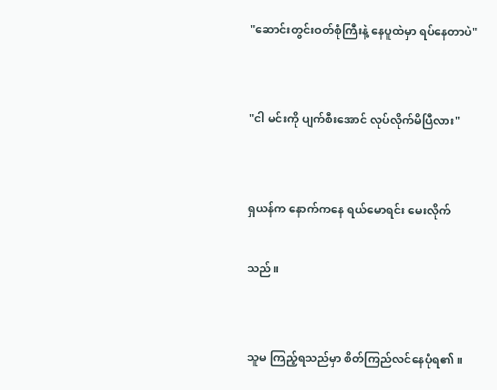"ဆောင်းတွင်းဝတ်စုံကြီးနဲ့ နေပူထဲမှာ ရပ်နေတာပဲ"


"ငါ မင်းကို ပျက်စီးအောင် လုပ်လိုက်မိပြီလား"


ရှယန်က နောက်ကနေ ရယ်မောရင်း မေးလိုက်

သည်။


သူမ ကြည့်ရသည်မှာ စိတ်ကြည်လင်နေပုံရ၏။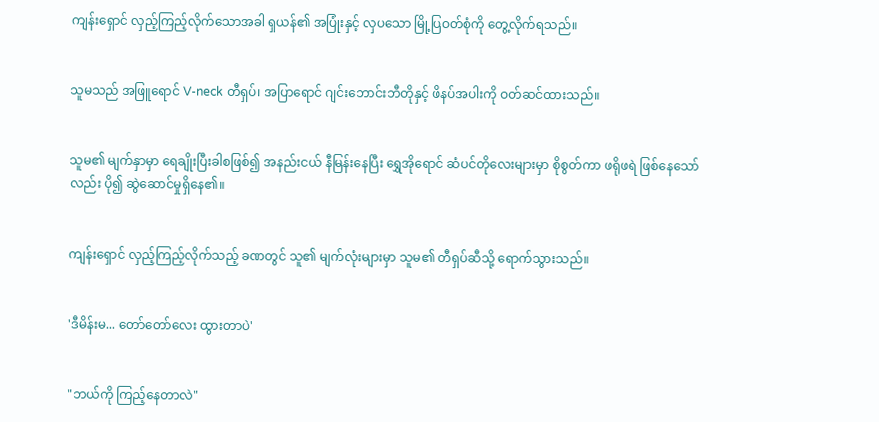ကျန်းရှောင် လှည့်ကြည့်လိုက်သောအခါ ရှယန်၏ အပြုံးနှင့် လှပသော မြို့ပြဝတ်စုံကို တွေ့လိုက်ရသည်။


သူမသည် အဖြူရောင် V-neck တီရှပ်၊ အပြာရောင် ဂျင်းဘောင်းဘီတိုနှင့် ဖိနပ်အပါးကို ဝတ်ဆင်ထားသည်။


သူမ၏ မျက်နှာမှာ ရေချိုးပြီးခါစဖြစ်၍ အနည်းငယ် နီမြန်းနေပြီး ရွှေအိုရောင် ဆံပင်တိုလေးများမှာ စိုစွတ်ကာ ဖရိုဖရဲ ဖြစ်နေသော်လည်း ပို၍ ဆွဲဆောင်မှုရှိနေ၏။


ကျန်းရှောင် လှည့်ကြည့်လိုက်သည့် ခဏတွင် သူ၏ မျက်လုံးများမှာ သူမ၏ တီရှပ်ဆီသို့ ရောက်သွားသည်။


'ဒီမိန်းမ... တော်တော်လေး ထွားတာပဲ'


"ဘယ်ကို ကြည့်နေတာလဲ"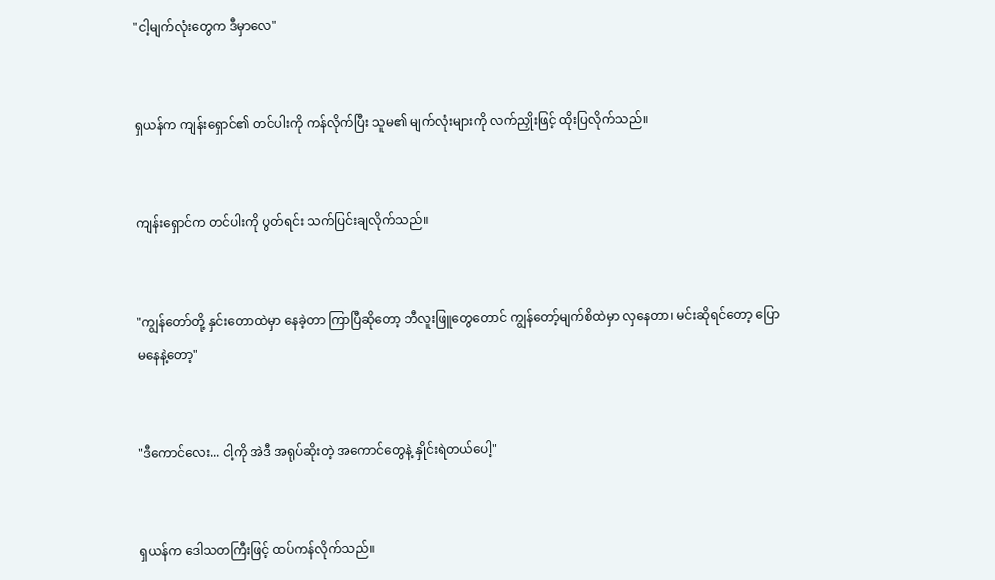"ငါ့မျက်လုံးတွေက ဒီမှာလေ"


ရှယန်က ကျန်းရှောင်၏ တင်ပါးကို ကန်လိုက်ပြီး သူမ၏ မျက်လုံးများကို လက်ညှိုးဖြင့် ထိုးပြလိုက်သည်။


ကျန်းရှောင်က တင်ပါးကို ပွတ်ရင်း သက်ပြင်းချလိုက်သည်။


"ကျွန်တော်တို့ နှင်းတောထဲမှာ နေခဲ့တာ ကြာပြီဆိုတော့ ဘီလူးဖြူတွေတောင် ကျွန်တော့်မျက်စိထဲမှာ လှနေတာ၊ မင်းဆိုရင်တော့ ပြောမနေနဲ့တော့"


"ဒီကောင်လေး... ငါ့ကို အဲဒီ အရုပ်ဆိုးတဲ့ အကောင်တွေနဲ့ နှိုင်းရဲတယ်ပေါ့"


ရှယန်က ဒေါသတကြီးဖြင့် ထပ်ကန်လိုက်သည်။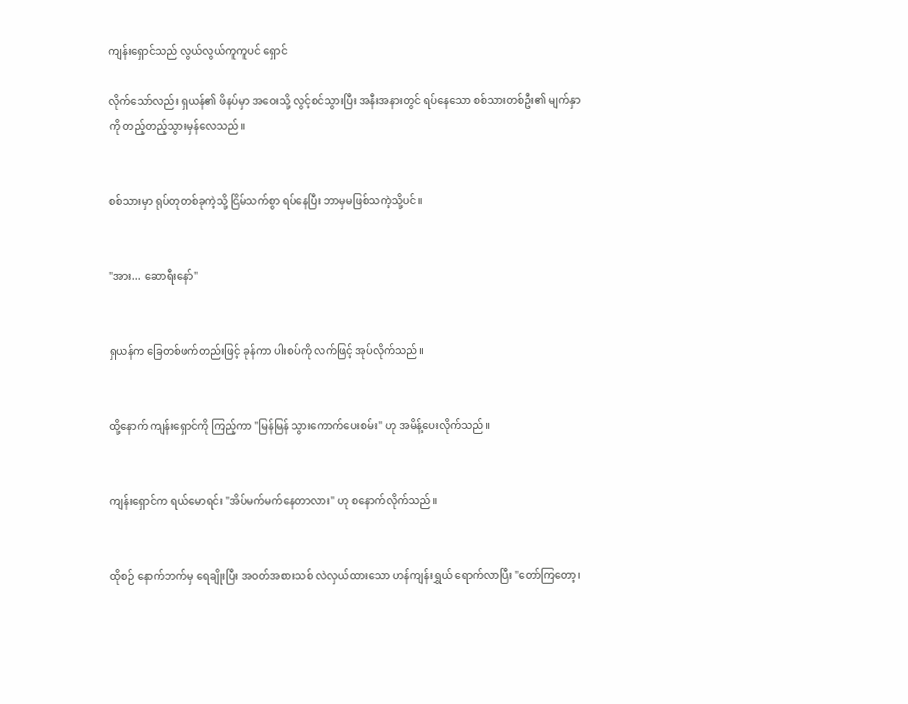ကျန်းရှောင်သည် လွယ်လွယ်ကူကူပင် ရှောင်

လိုက်သော်လည်း ရှယန်၏ ဖိနပ်မှာ အဝေးသို့ လွင့်စင်သွားပြီး အနီးအနားတွင် ရပ်နေသော စစ်သားတစ်ဦး၏ မျက်နှာကို တည့်တည့်သွားမှန်လေသည်။


စစ်သားမှာ ရုပ်တုတစ်ခုကဲ့သို့ ငြိမ်သက်စွာ ရပ်နေပြီး ဘာမှမဖြစ်သကဲ့သို့ပင်။


"အား... ဆောရီးနော်"


ရှယန်က ခြေတစ်ဖက်တည်းဖြင့် ခုန်ကာ ပါးစပ်ကို လက်ဖြင့် အုပ်လိုက်သည်။


ထို့နောက် ကျန်းရှောင်ကို ကြည့်ကာ "မြန်မြန် သွားကောက်ပေးစမ်း" ဟု အမိန့်ပေးလိုက်သည်။


ကျန်းရှောင်က ရယ်မောရင်း "အိပ်မက်မက်နေတာလား" ဟု စနောက်လိုက်သည်။


ထိုစဉ် နောက်ဘက်မှ ရေချိုးပြီး အဝတ်အစားသစ် လဲလှယ်ထားသော ဟန်ကျန်းရွှယ် ရောက်လာပြီး "တော်ကြတော့၊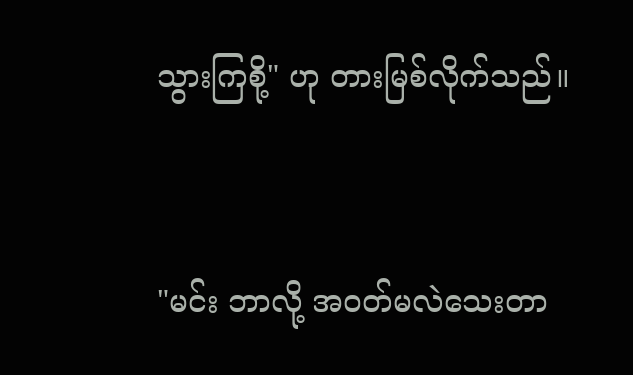သွားကြစို့" ဟု တားမြစ်လိုက်သည်။


"မင်း ဘာလို့ အဝတ်မလဲသေးတာ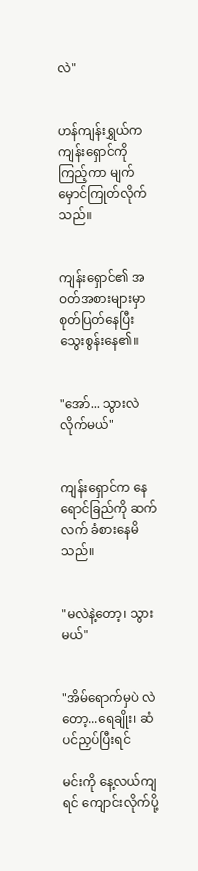လဲ"


ဟန်ကျန်းရွှယ်က ကျန်းရှောင်ကို ကြည့်ကာ မျက်မှောင်ကြုတ်လိုက်သည်။


ကျန်းရှောင်၏ အဝတ်အစားများမှာ စုတ်ပြတ်နေပြီး သွေးစွန်းနေ၏။


"အော်... သွားလဲလိုက်မယ်"


ကျန်းရှောင်က နေရောင်ခြည်ကို ဆက်လက် ခံစားနေမိသည်။


"မလဲနဲ့တော့၊ သွားမယ်"


"အိမ်ရောက်မှပဲ လဲတော့...ရေချိုး၊ ဆံပင်ညှပ်ပြီးရင်

မင်းကို နေ့လယ်ကျရင် ကျောင်းလိုက်ပို့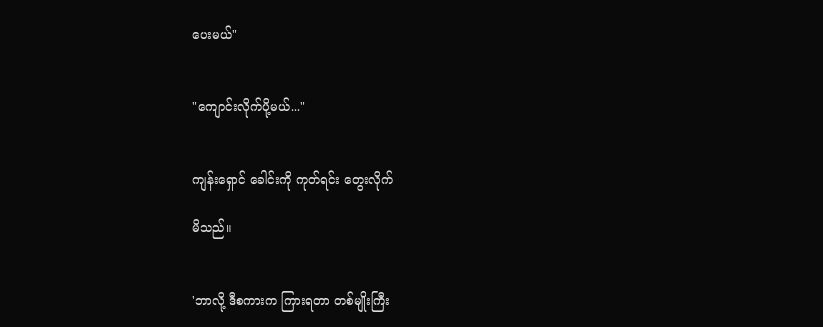ပေးမယ်"


"ကျောင်းလိုက်ပို့မယ်..."


ကျန်းရှောင် ခေါင်းကို ကုတ်ရင်း တွေးလိုက်

မိသည်။


'ဘာလို့ ဒီစကားက ကြားရတာ တစ်မျိုးကြီး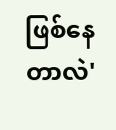ဖြစ်နေတာလဲ'